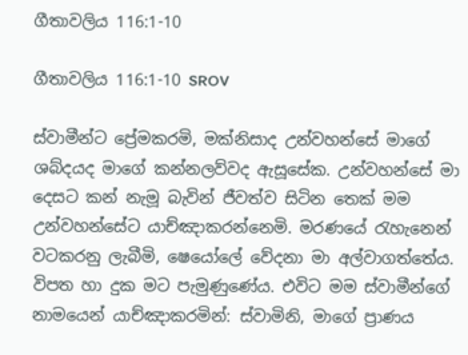ගීතාවලිය 116:1-10

ගීතාවලිය 116:1-10 SROV

ස්වාමීන්ට ප්‍රේමකරමි, මක්නිසාද උන්වහන්සේ මාගේ ශබ්දයද මාගේ කන්නලව්වද ඇසූසේක. උන්වහන්සේ මා දෙසට කන් නැමූ බැවින් ජීවත්ව සිටින තෙක් මම උන්වහන්සේට යාච්ඤාකරන්නෙමි. මරණයේ රැහැනෙන් වටකරනු ලැබීමි, ෂෙයෝලේ වේදනා මා අල්වාගත්තේය. විපත හා දුක මට පැමුණුණේය. එවිට මම ස්වාමීන්ගේ නාමයෙන් යාච්ඤාකරමින්: ස්වාමිනි, මාගේ ප්‍රාණය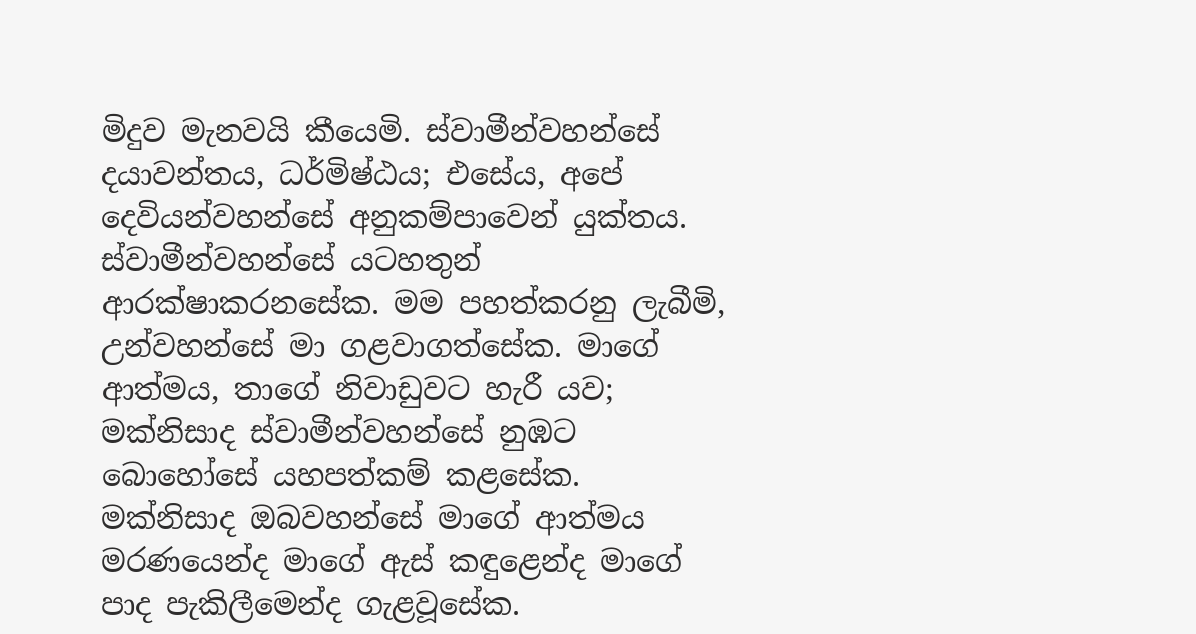මිදුව මැනවයි කීයෙමි. ස්වාමීන්වහන්සේ දයාවන්තය, ධර්මිෂ්ඨය; එසේය, අපේ දෙවියන්වහන්සේ අනුකම්පාවෙන් යුක්තය. ස්වාමීන්වහන්සේ යටහතුන් ආරක්ෂාකරනසේක. මම පහත්කරනු ලැබීමි, උන්වහන්සේ මා ගළවාගත්සේක. මාගේ ආත්මය, තාගේ නිවාඩුවට හැරී යව; මක්නිසාද ස්වාමීන්වහන්සේ නුඹට බොහෝසේ යහපත්කම් කළසේක. මක්නිසාද ඔබවහන්සේ මාගේ ආත්මය මරණයෙන්ද මාගේ ඇස් කඳුළෙන්ද මාගේ පාද පැකිලීමෙන්ද ගැළවූසේක.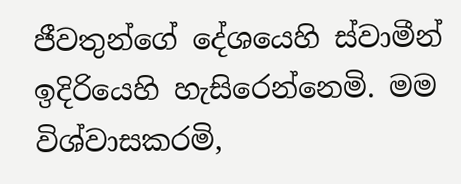ජීවතුන්ගේ දේශයෙහි ස්වාමීන් ඉදිරියෙහි හැසිරෙන්නෙමි. මම විශ්වාසකරමි,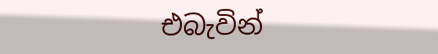එබැවින්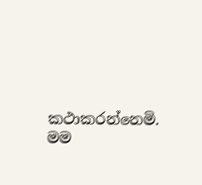කථාකරන්නෙමි. මම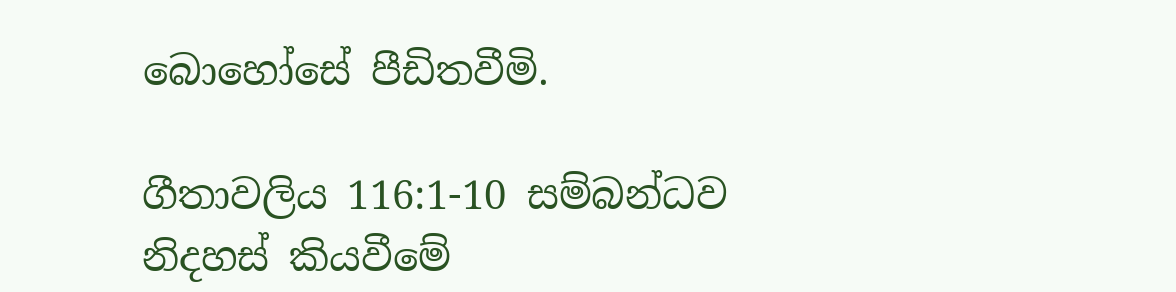බොහෝසේ පීඩිතවීමි.

ගීතාවලිය 116:1-10 සම්බන්ධව නිදහස් කියවීමේ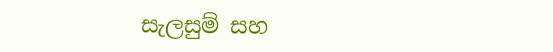සැලසුම් සහ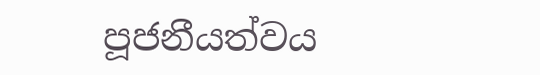පූජනීයත්වය